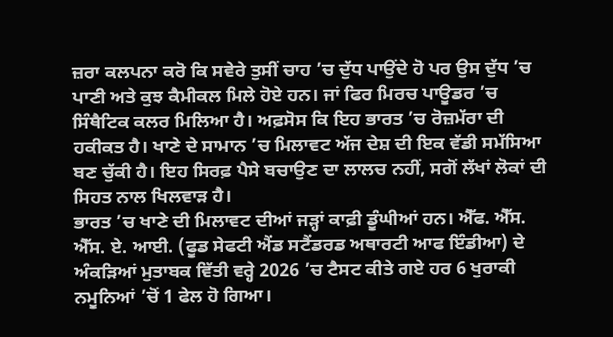ਜ਼ਰਾ ਕਲਪਨਾ ਕਰੋ ਕਿ ਸਵੇਰੇ ਤੁਸੀਂ ਚਾਹ ’ਚ ਦੁੱਧ ਪਾਉਂਦੇ ਹੋ ਪਰ ਉਸ ਦੁੱਧ ’ਚ ਪਾਣੀ ਅਤੇ ਕੁਝ ਕੈਮੀਕਲ ਮਿਲੇ ਹੋਏ ਹਨ। ਜਾਂ ਫਿਰ ਮਿਰਚ ਪਾਊਡਰ ’ਚ ਸਿੰਥੈਟਿਕ ਕਲਰ ਮਿਲਿਆ ਹੈ। ਅਫ਼ਸੋਸ ਕਿ ਇਹ ਭਾਰਤ ’ਚ ਰੋਜ਼ਮੱਰਾ ਦੀ ਹਕੀਕਤ ਹੈ। ਖਾਣੇ ਦੇ ਸਾਮਾਨ ’ਚ ਮਿਲਾਵਟ ਅੱਜ ਦੇਸ਼ ਦੀ ਇਕ ਵੱਡੀ ਸਮੱਸਿਆ ਬਣ ਚੁੱਕੀ ਹੈ। ਇਹ ਸਿਰਫ਼ ਪੈਸੇ ਬਚਾਉਣ ਦਾ ਲਾਲਚ ਨਹੀਂ, ਸਗੋਂ ਲੱਖਾਂ ਲੋਕਾਂ ਦੀ ਸਿਹਤ ਨਾਲ ਖਿਲਵਾੜ ਹੈ।
ਭਾਰਤ ’ਚ ਖਾਣੇ ਦੀ ਮਿਲਾਵਟ ਦੀਆਂ ਜੜ੍ਹਾਂ ਕਾਫ਼ੀ ਡੂੰਘੀਆਂ ਹਨ। ਐੱਫ. ਐੱਸ. ਐੱਸ. ਏ. ਆਈ. (ਫੂਡ ਸੇਫਟੀ ਐਂਡ ਸਟੈਂਡਰਡ ਅਥਾਰਟੀ ਆਫ ਇੰਡੀਆ) ਦੇ ਅੰਕੜਿਆਂ ਮੁਤਾਬਕ ਵਿੱਤੀ ਵਰ੍ਹੇ 2026 ’ਚ ਟੈਸਟ ਕੀਤੇ ਗਏ ਹਰ 6 ਖੁਰਾਕੀ ਨਮੂਨਿਆਂ ’ਚੋਂ 1 ਫੇਲ ਹੋ ਗਿਆ।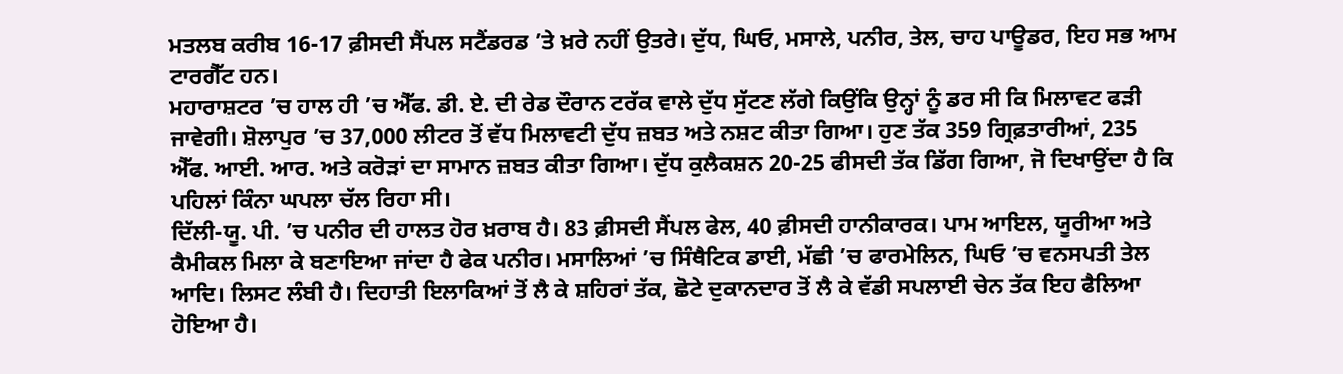ਮਤਲਬ ਕਰੀਬ 16-17 ਫ਼ੀਸਦੀ ਸੈਂਪਲ ਸਟੈਂਡਰਡ ’ਤੇ ਖ਼ਰੇ ਨਹੀਂ ਉਤਰੇ। ਦੁੱਧ, ਘਿਓ, ਮਸਾਲੇ, ਪਨੀਰ, ਤੇਲ, ਚਾਹ ਪਾਊਡਰ, ਇਹ ਸਭ ਆਮ ਟਾਰਗੈੱਟ ਹਨ।
ਮਹਾਰਾਸ਼ਟਰ ’ਚ ਹਾਲ ਹੀ ’ਚ ਐੱਫ. ਡੀ. ਏ. ਦੀ ਰੇਡ ਦੌਰਾਨ ਟਰੱਕ ਵਾਲੇ ਦੁੱਧ ਸੁੱਟਣ ਲੱਗੇ ਕਿਉਂਕਿ ਉਨ੍ਹਾਂ ਨੂੰ ਡਰ ਸੀ ਕਿ ਮਿਲਾਵਟ ਫੜੀ ਜਾਵੇਗੀ। ਸ਼ੋਲਾਪੁਰ ’ਚ 37,000 ਲੀਟਰ ਤੋਂ ਵੱਧ ਮਿਲਾਵਟੀ ਦੁੱਧ ਜ਼ਬਤ ਅਤੇ ਨਸ਼ਟ ਕੀਤਾ ਗਿਆ। ਹੁਣ ਤੱਕ 359 ਗ੍ਰਿਫ਼ਤਾਰੀਆਂ, 235 ਐੱਫ. ਆਈ. ਆਰ. ਅਤੇ ਕਰੋੜਾਂ ਦਾ ਸਾਮਾਨ ਜ਼ਬਤ ਕੀਤਾ ਗਿਆ। ਦੁੱਧ ਕੁਲੈਕਸ਼ਨ 20-25 ਫੀਸਦੀ ਤੱਕ ਡਿੱਗ ਗਿਆ, ਜੋ ਦਿਖਾਉਂਦਾ ਹੈ ਕਿ ਪਹਿਲਾਂ ਕਿੰਨਾ ਘਪਲਾ ਚੱਲ ਰਿਹਾ ਸੀ।
ਦਿੱਲੀ-ਯੂ. ਪੀ. ’ਚ ਪਨੀਰ ਦੀ ਹਾਲਤ ਹੋਰ ਖ਼ਰਾਬ ਹੈ। 83 ਫ਼ੀਸਦੀ ਸੈਂਪਲ ਫੇਲ, 40 ਫ਼ੀਸਦੀ ਹਾਨੀਕਾਰਕ। ਪਾਮ ਆਇਲ, ਯੂਰੀਆ ਅਤੇ ਕੈਮੀਕਲ ਮਿਲਾ ਕੇ ਬਣਾਇਆ ਜਾਂਦਾ ਹੈ ਫੇਕ ਪਨੀਰ। ਮਸਾਲਿਆਂ ’ਚ ਸਿੰਥੈਟਿਕ ਡਾਈ, ਮੱਛੀ ’ਚ ਫਾਰਮੇਲਿਨ, ਘਿਓ ’ਚ ਵਨਸਪਤੀ ਤੇਲ ਆਦਿ। ਲਿਸਟ ਲੰਬੀ ਹੈ। ਦਿਹਾਤੀ ਇਲਾਕਿਆਂ ਤੋਂ ਲੈ ਕੇ ਸ਼ਹਿਰਾਂ ਤੱਕ, ਛੋਟੇ ਦੁਕਾਨਦਾਰ ਤੋਂ ਲੈ ਕੇ ਵੱਡੀ ਸਪਲਾਈ ਚੇਨ ਤੱਕ ਇਹ ਫੈਲਿਆ ਹੋਇਆ ਹੈ।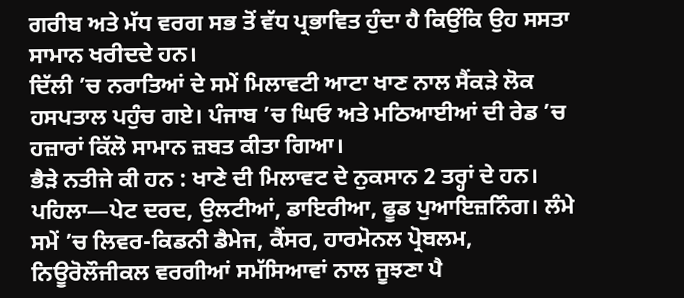ਗਰੀਬ ਅਤੇ ਮੱਧ ਵਰਗ ਸਭ ਤੋਂ ਵੱਧ ਪ੍ਰਭਾਵਿਤ ਹੁੰਦਾ ਹੈ ਕਿਉਂਕਿ ਉਹ ਸਸਤਾ ਸਾਮਾਨ ਖਰੀਦਦੇ ਹਨ।
ਦਿੱਲੀ ’ਚ ਨਰਾਤਿਆਂ ਦੇ ਸਮੇਂ ਮਿਲਾਵਟੀ ਆਟਾ ਖਾਣ ਨਾਲ ਸੈਂਕੜੇ ਲੋਕ ਹਸਪਤਾਲ ਪਹੁੰਚ ਗਏ। ਪੰਜਾਬ ’ਚ ਘਿਓ ਅਤੇ ਮਠਿਆਈਆਂ ਦੀ ਰੇਡ ’ਚ ਹਜ਼ਾਰਾਂ ਕਿੱਲੋ ਸਾਮਾਨ ਜ਼ਬਤ ਕੀਤਾ ਗਿਆ।
ਭੈੜੇ ਨਤੀਜੇ ਕੀ ਹਨ : ਖਾਣੇ ਦੀ ਮਿਲਾਵਟ ਦੇ ਨੁਕਸਾਨ 2 ਤਰ੍ਹਾਂ ਦੇ ਹਨ। ਪਹਿਲਾ—ਪੇਟ ਦਰਦ, ਉਲਟੀਆਂ, ਡਾਇਰੀਆ, ਫੂਡ ਪੁਆਇਜ਼ਨਿੰਗ। ਲੰਮੇ ਸਮੇਂ ’ਚ ਲਿਵਰ-ਕਿਡਨੀ ਡੈਮੇਜ, ਕੈਂਸਰ, ਹਾਰਮੋਨਲ ਪ੍ਰੋਬਲਮ, ਨਿਊਰੋਲੌਜੀਕਲ ਵਰਗੀਆਂ ਸਮੱਸਿਆਵਾਂ ਨਾਲ ਜੂਝਣਾ ਪੈ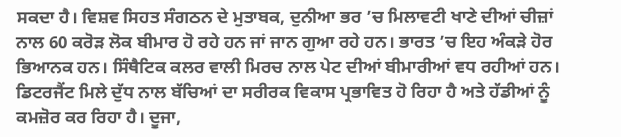ਸਕਦਾ ਹੈ। ਵਿਸ਼ਵ ਸਿਹਤ ਸੰਗਠਨ ਦੇ ਮੁਤਾਬਕ, ਦੁਨੀਆ ਭਰ ’ਚ ਮਿਲਾਵਟੀ ਖਾਣੇ ਦੀਆਂ ਚੀਜ਼ਾਂ ਨਾਲ 60 ਕਰੋੜ ਲੋਕ ਬੀਮਾਰ ਹੋ ਰਹੇ ਹਨ ਜਾਂ ਜਾਨ ਗੁਆ ਰਹੇ ਹਨ। ਭਾਰਤ ’ਚ ਇਹ ਅੰਕੜੇ ਹੋਰ ਭਿਆਨਕ ਹਨ। ਸਿੰਥੈਟਿਕ ਕਲਰ ਵਾਲੀ ਮਿਰਚ ਨਾਲ ਪੇਟ ਦੀਆਂ ਬੀਮਾਰੀਆਂ ਵਧ ਰਹੀਆਂ ਹਨ। ਡਿਟਰਜੈਂਟ ਮਿਲੇ ਦੁੱਧ ਨਾਲ ਬੱਚਿਆਂ ਦਾ ਸਰੀਰਕ ਵਿਕਾਸ ਪ੍ਰਭਾਵਿਤ ਹੋ ਰਿਹਾ ਹੈ ਅਤੇ ਹੱਡੀਆਂ ਨੂੰ ਕਮਜ਼ੋਰ ਕਰ ਰਿਹਾ ਹੈ। ਦੂਜਾ,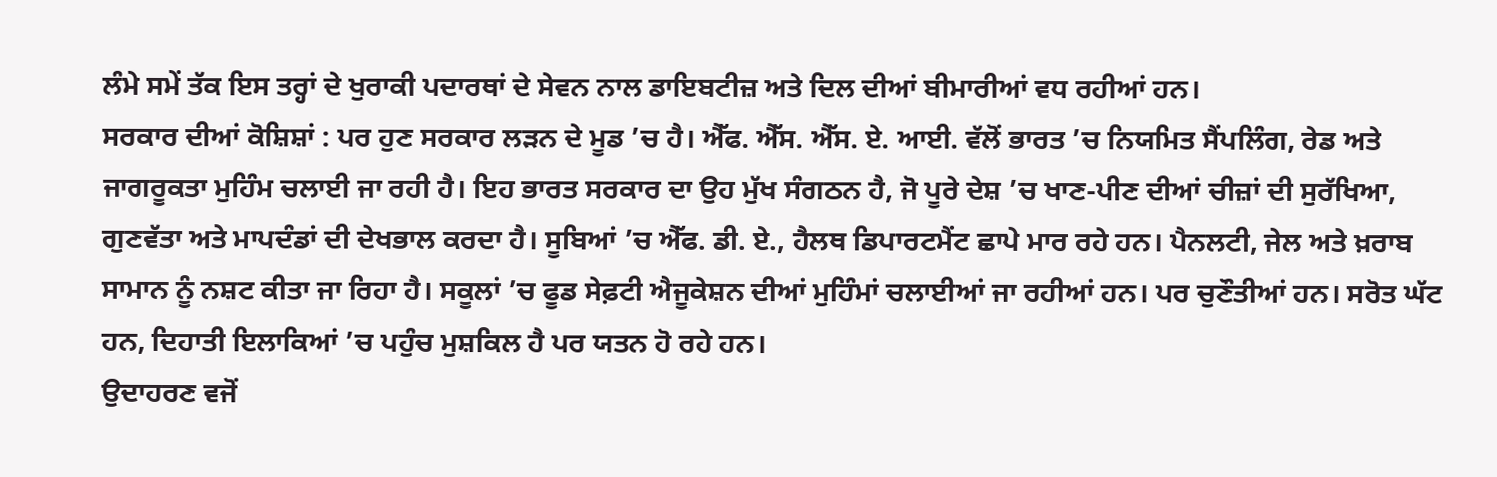ਲੰਮੇ ਸਮੇਂ ਤੱਕ ਇਸ ਤਰ੍ਹਾਂ ਦੇ ਖੁਰਾਕੀ ਪਦਾਰਥਾਂ ਦੇ ਸੇਵਨ ਨਾਲ ਡਾਇਬਟੀਜ਼ ਅਤੇ ਦਿਲ ਦੀਆਂ ਬੀਮਾਰੀਆਂ ਵਧ ਰਹੀਆਂ ਹਨ।
ਸਰਕਾਰ ਦੀਆਂ ਕੋਸ਼ਿਸ਼ਾਂ : ਪਰ ਹੁਣ ਸਰਕਾਰ ਲੜਨ ਦੇ ਮੂਡ ’ਚ ਹੈ। ਐੱਫ. ਐੱਸ. ਐੱਸ. ਏ. ਆਈ. ਵੱਲੋਂ ਭਾਰਤ ’ਚ ਨਿਯਮਿਤ ਸੈਂਪਲਿੰਗ, ਰੇਡ ਅਤੇ ਜਾਗਰੂਕਤਾ ਮੁਹਿੰਮ ਚਲਾਈ ਜਾ ਰਹੀ ਹੈ। ਇਹ ਭਾਰਤ ਸਰਕਾਰ ਦਾ ਉਹ ਮੁੱਖ ਸੰਗਠਨ ਹੈ, ਜੋ ਪੂਰੇ ਦੇਸ਼ ’ਚ ਖਾਣ-ਪੀਣ ਦੀਆਂ ਚੀਜ਼ਾਂ ਦੀ ਸੁਰੱਖਿਆ, ਗੁਣਵੱਤਾ ਅਤੇ ਮਾਪਦੰਡਾਂ ਦੀ ਦੇਖਭਾਲ ਕਰਦਾ ਹੈ। ਸੂਬਿਆਂ ’ਚ ਐੱਫ. ਡੀ. ਏ., ਹੈਲਥ ਡਿਪਾਰਟਮੈਂਟ ਛਾਪੇ ਮਾਰ ਰਹੇ ਹਨ। ਪੈਨਲਟੀ, ਜੇਲ ਅਤੇ ਖ਼ਰਾਬ ਸਾਮਾਨ ਨੂੰ ਨਸ਼ਟ ਕੀਤਾ ਜਾ ਰਿਹਾ ਹੈ। ਸਕੂਲਾਂ ’ਚ ਫੂਡ ਸੇਫ਼ਟੀ ਐਜੂਕੇਸ਼ਨ ਦੀਆਂ ਮੁਹਿੰਮਾਂ ਚਲਾਈਆਂ ਜਾ ਰਹੀਆਂ ਹਨ। ਪਰ ਚੁਣੌਤੀਆਂ ਹਨ। ਸਰੋਤ ਘੱਟ ਹਨ, ਦਿਹਾਤੀ ਇਲਾਕਿਆਂ ’ਚ ਪਹੁੰਚ ਮੁਸ਼ਕਿਲ ਹੈ ਪਰ ਯਤਨ ਹੋ ਰਹੇ ਹਨ।
ਉਦਾਹਰਣ ਵਜੋਂ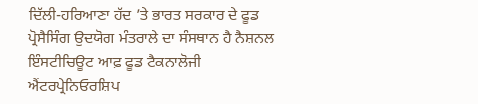ਦਿੱਲੀ-ਹਰਿਆਣਾ ਹੱਦ ’ਤੇ ਭਾਰਤ ਸਰਕਾਰ ਦੇ ਫੂਡ ਪ੍ਰੋਸੈਸਿੰਗ ਉਦਯੋਗ ਮੰਤਰਾਲੇ ਦਾ ਸੰਸਥਾਨ ਹੈ ਨੈਸ਼ਨਲ ਇੰਸਟੀਚਿਊਟ ਆਫ਼ ਫੂਡ ਟੈਕਨਾਲੋਜੀ ਐਂਟਰਪ੍ਰੇਨਿਓਰਸ਼ਿਪ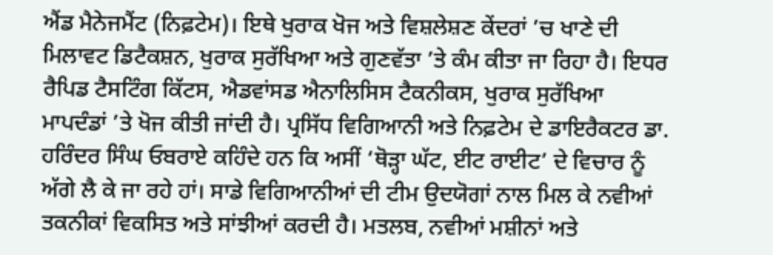ਐਂਡ ਮੈਨੇਜਮੈਂਟ (ਨਿਫ਼ਟੇਮ)। ਇਥੇ ਖੁਰਾਕ ਖੋਜ ਅਤੇ ਵਿਸ਼ਲੇਸ਼ਣ ਕੇਂਦਰਾਂ ’ਚ ਖਾਣੇ ਦੀ ਮਿਲਾਵਟ ਡਿਟੈਕਸ਼ਨ, ਖੁਰਾਕ ਸੁਰੱਖਿਆ ਅਤੇ ਗੁਣਵੱਤਾ ’ਤੇ ਕੰਮ ਕੀਤਾ ਜਾ ਰਿਹਾ ਹੈ। ਇਧਰ ਰੈਪਿਡ ਟੈਸਟਿੰਗ ਕਿੱਟਸ, ਐਡਵਾਂਸਡ ਐਨਾਲਿਸਿਸ ਟੈਕਨੀਕਸ, ਖੁਰਾਕ ਸੁਰੱਖਿਆ ਮਾਪਦੰਡਾਂ ’ਤੇ ਖੋਜ ਕੀਤੀ ਜਾਂਦੀ ਹੈ। ਪ੍ਰਸਿੱਧ ਵਿਗਿਆਨੀ ਅਤੇ ਨਿਫ਼ਟੇਮ ਦੇ ਡਾਇਰੈਕਟਰ ਡਾ. ਹਰਿੰਦਰ ਸਿੰਘ ਓਬਰਾਏ ਕਹਿੰਦੇ ਹਨ ਕਿ ਅਸੀਂ ‘ਥੋੜ੍ਹਾ ਘੱਟ, ਈਟ ਰਾਈਟ’ ਦੇ ਵਿਚਾਰ ਨੂੰ ਅੱਗੇ ਲੈ ਕੇ ਜਾ ਰਹੇ ਹਾਂ। ਸਾਡੇ ਵਿਗਿਆਨੀਆਂ ਦੀ ਟੀਮ ਉਦਯੋਗਾਂ ਨਾਲ ਮਿਲ ਕੇ ਨਵੀਆਂ ਤਕਨੀਕਾਂ ਵਿਕਸਿਤ ਅਤੇ ਸਾਂਝੀਆਂ ਕਰਦੀ ਹੈ। ਮਤਲਬ, ਨਵੀਆਂ ਮਸ਼ੀਨਾਂ ਅਤੇ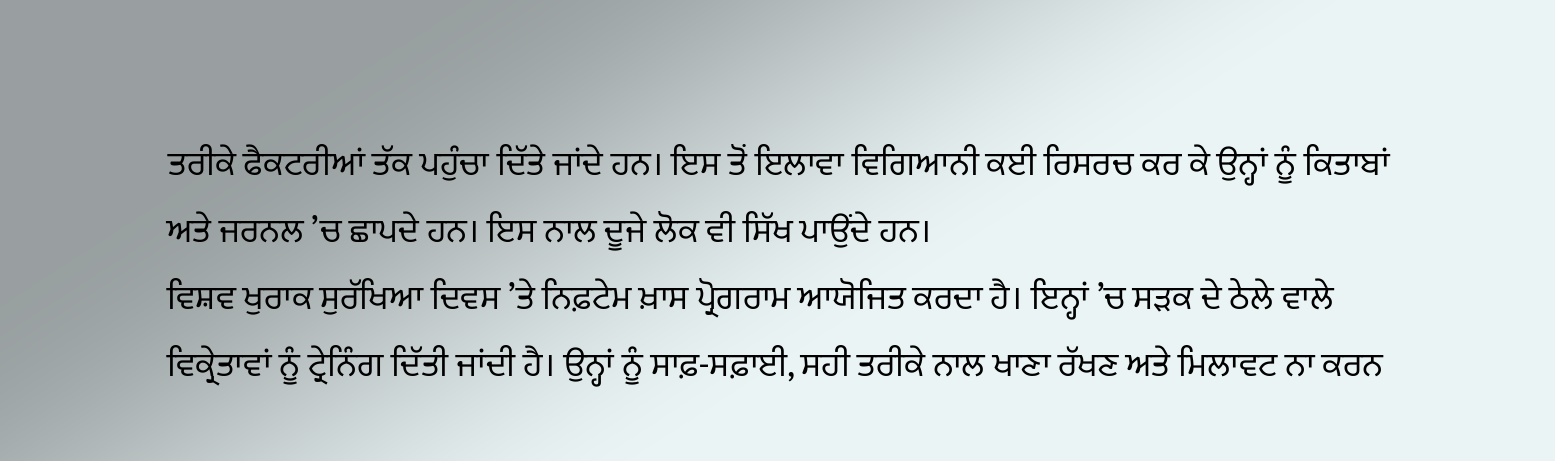ਤਰੀਕੇ ਫੈਕਟਰੀਆਂ ਤੱਕ ਪਹੁੰਚਾ ਦਿੱਤੇ ਜਾਂਦੇ ਹਨ। ਇਸ ਤੋਂ ਇਲਾਵਾ ਵਿਗਿਆਨੀ ਕਈ ਰਿਸਰਚ ਕਰ ਕੇ ਉਨ੍ਹਾਂ ਨੂੰ ਕਿਤਾਬਾਂ ਅਤੇ ਜਰਨਲ ’ਚ ਛਾਪਦੇ ਹਨ। ਇਸ ਨਾਲ ਦੂਜੇ ਲੋਕ ਵੀ ਸਿੱਖ ਪਾਉਂਦੇ ਹਨ।
ਵਿਸ਼ਵ ਖੁਰਾਕ ਸੁਰੱਖਿਆ ਦਿਵਸ ’ਤੇ ਨਿਫ਼ਟੇਮ ਖ਼ਾਸ ਪ੍ਰੋਗਰਾਮ ਆਯੋਜਿਤ ਕਰਦਾ ਹੈ। ਇਨ੍ਹਾਂ ’ਚ ਸੜਕ ਦੇ ਠੇਲੇ ਵਾਲੇ ਵਿਕ੍ਰੇਤਾਵਾਂ ਨੂੰ ਟ੍ਰੇਨਿੰਗ ਦਿੱਤੀ ਜਾਂਦੀ ਹੈ। ਉਨ੍ਹਾਂ ਨੂੰ ਸਾਫ਼-ਸਫ਼ਾਈ, ਸਹੀ ਤਰੀਕੇ ਨਾਲ ਖਾਣਾ ਰੱਖਣ ਅਤੇ ਮਿਲਾਵਟ ਨਾ ਕਰਨ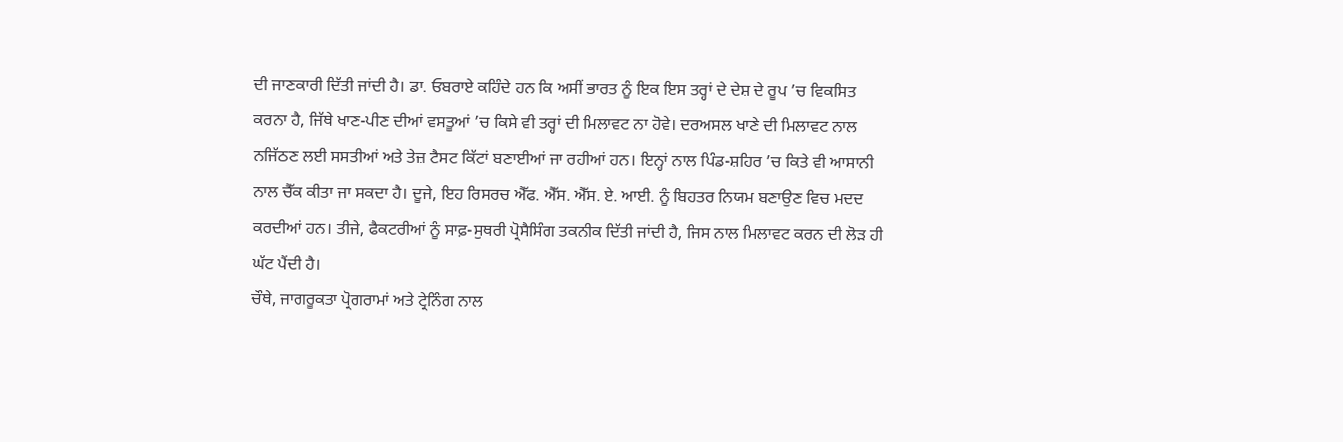ਦੀ ਜਾਣਕਾਰੀ ਦਿੱਤੀ ਜਾਂਦੀ ਹੈ। ਡਾ. ਓਬਰਾਏ ਕਹਿੰਦੇ ਹਨ ਕਿ ਅਸੀਂ ਭਾਰਤ ਨੂੰ ਇਕ ਇਸ ਤਰ੍ਹਾਂ ਦੇ ਦੇਸ਼ ਦੇ ਰੂਪ ’ਚ ਵਿਕਸਿਤ ਕਰਨਾ ਹੈ, ਜਿੱਥੇ ਖਾਣ-ਪੀਣ ਦੀਆਂ ਵਸਤੂਆਂ ’ਚ ਕਿਸੇ ਵੀ ਤਰ੍ਹਾਂ ਦੀ ਮਿਲਾਵਟ ਨਾ ਹੋਵੇ। ਦਰਅਸਲ ਖਾਣੇ ਦੀ ਮਿਲਾਵਟ ਨਾਲ ਨਜਿੱਠਣ ਲਈ ਸਸਤੀਆਂ ਅਤੇ ਤੇਜ਼ ਟੈਸਟ ਕਿੱਟਾਂ ਬਣਾਈਆਂ ਜਾ ਰਹੀਆਂ ਹਨ। ਇਨ੍ਹਾਂ ਨਾਲ ਪਿੰਡ-ਸ਼ਹਿਰ ’ਚ ਕਿਤੇ ਵੀ ਆਸਾਨੀ ਨਾਲ ਚੈੱਕ ਕੀਤਾ ਜਾ ਸਕਦਾ ਹੈ। ਦੂਜੇ, ਇਹ ਰਿਸਰਚ ਐੱਫ. ਐੱਸ. ਐੱਸ. ਏ. ਆਈ. ਨੂੰ ਬਿਹਤਰ ਨਿਯਮ ਬਣਾਉਣ ਵਿਚ ਮਦਦ ਕਰਦੀਆਂ ਹਨ। ਤੀਜੇ, ਫੈਕਟਰੀਆਂ ਨੂੰ ਸਾਫ਼-ਸੁਥਰੀ ਪ੍ਰੋਸੈਸਿੰਗ ਤਕਨੀਕ ਦਿੱਤੀ ਜਾਂਦੀ ਹੈ, ਜਿਸ ਨਾਲ ਮਿਲਾਵਟ ਕਰਨ ਦੀ ਲੋੜ ਹੀ ਘੱਟ ਪੈਂਦੀ ਹੈ।
ਚੌਥੇ, ਜਾਗਰੂਕਤਾ ਪ੍ਰੋਗਰਾਮਾਂ ਅਤੇ ਟ੍ਰੇਨਿੰਗ ਨਾਲ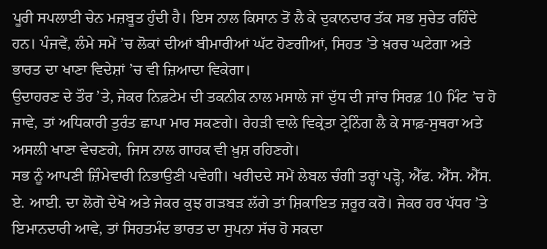ਪੂਰੀ ਸਪਲਾਈ ਚੇਨ ਮਜ਼ਬੂਤ ਹੁੰਦੀ ਹੈ। ਇਸ ਨਾਲ ਕਿਸਾਨ ਤੋਂ ਲੈ ਕੇ ਦੁਕਾਨਦਾਰ ਤੱਕ ਸਭ ਸੁਚੇਤ ਰਹਿੰਦੇ ਹਨ। ਪੰਜਵੇਂ, ਲੰਮੇ ਸਮੇਂ ’ਚ ਲੋਕਾਂ ਦੀਆਂ ਬੀਮਾਰੀਆਂ ਘੱਟ ਹੋਣਗੀਆਂ, ਸਿਹਤ ’ਤੇ ਖ਼ਰਚ ਘਟੇਗਾ ਅਤੇ ਭਾਰਤ ਦਾ ਖਾਣਾ ਵਿਦੇਸ਼ਾਂ ’ਚ ਵੀ ਜ਼ਿਆਦਾ ਵਿਕੇਗਾ।
ਉਦਾਹਰਣ ਦੇ ਤੌਰ ’ਤੇ, ਜੇਕਰ ਨਿਫ਼ਟੇਮ ਦੀ ਤਕਨੀਕ ਨਾਲ ਮਸਾਲੇ ਜਾਂ ਦੁੱਧ ਦੀ ਜਾਂਚ ਸਿਰਫ਼ 10 ਮਿੰਟ ’ਚ ਹੋ ਜਾਵੇ, ਤਾਂ ਅਧਿਕਾਰੀ ਤੁਰੰਤ ਛਾਪਾ ਮਾਰ ਸਕਣਗੇ। ਰੇਹੜੀ ਵਾਲੇ ਵਿਕ੍ਰੇਤਾ ਟ੍ਰੇਨਿੰਗ ਲੈ ਕੇ ਸਾਫ਼-ਸੁਥਰਾ ਅਤੇ ਅਸਲੀ ਖਾਣਾ ਵੇਚਣਗੇ, ਜਿਸ ਨਾਲ ਗਾਹਕ ਵੀ ਖ਼ੁਸ਼ ਰਹਿਣਗੇ।
ਸਭ ਨੂੰ ਆਪਣੀ ਜ਼ਿੰਮੇਵਾਰੀ ਨਿਭਾਉਣੀ ਪਵੇਗੀ। ਖਰੀਦਦੇ ਸਮੇਂ ਲੇਬਲ ਚੰਗੀ ਤਰ੍ਹਾਂ ਪੜ੍ਹੋ, ਐੱਫ. ਐੱਸ. ਐੱਸ. ਏ. ਆਈ. ਦਾ ਲੋਗੋ ਦੇਖੋ ਅਤੇ ਜੇਕਰ ਕੁਝ ਗੜਬੜ ਲੱਗੇ ਤਾਂ ਸ਼ਿਕਾਇਤ ਜ਼ਰੂਰ ਕਰੋ। ਜੇਕਰ ਹਰ ਪੱਧਰ ’ਤੇ ਇਮਾਨਦਾਰੀ ਆਵੇ, ਤਾਂ ਸਿਹਤਮੰਦ ਭਾਰਤ ਦਾ ਸੁਪਨਾ ਸੱਚ ਹੋ ਸਕਦਾ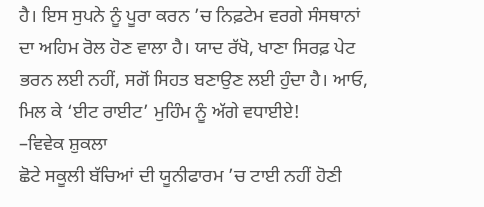ਹੈ। ਇਸ ਸੁਪਨੇ ਨੂੰ ਪੂਰਾ ਕਰਨ ’ਚ ਨਿਫ਼ਟੇਮ ਵਰਗੇ ਸੰਸਥਾਨਾਂ ਦਾ ਅਹਿਮ ਰੋਲ ਹੋਣ ਵਾਲਾ ਹੈ। ਯਾਦ ਰੱਖੋ, ਖਾਣਾ ਸਿਰਫ਼ ਪੇਟ ਭਰਨ ਲਈ ਨਹੀਂ, ਸਗੋਂ ਸਿਹਤ ਬਣਾਉਣ ਲਈ ਹੁੰਦਾ ਹੈ। ਆਓ, ਮਿਲ ਕੇ ‘ਈਟ ਰਾਈਟ’ ਮੁਹਿੰਮ ਨੂੰ ਅੱਗੇ ਵਧਾਈਏ!
–ਵਿਵੇਕ ਸ਼ੁਕਲਾ
ਛੋਟੇ ਸਕੂਲੀ ਬੱਚਿਆਂ ਦੀ ਯੂਨੀਫਾਰਮ ’ਚ ਟਾਈ ਨਹੀਂ ਹੋਣੀ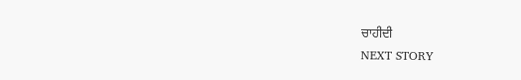ਚਾਹੀਦੀ
NEXT STORY